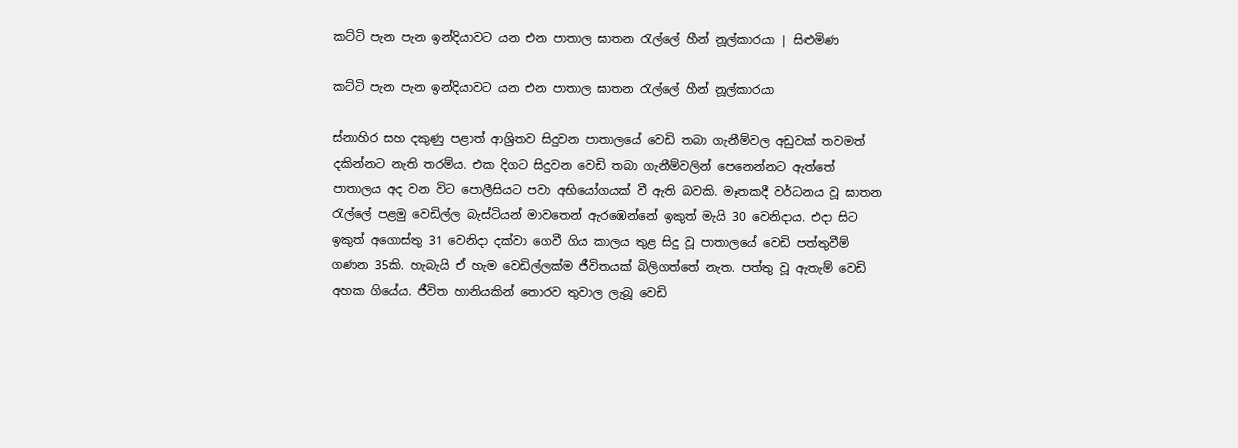කට්ටි පැන පැන ඉන්දියාවට යන එන පාතාල ඝාතන රැල්ලේ හීන් නූල්කාරයා | සිළුමිණ

කට්ටි පැන පැන ඉන්දියාවට යන එන පාතාල ඝාතන රැල්ලේ හීන් නූල්කාරයා

ස්නාහිර සහ දකුණු පළාත් ආශ්‍රිතව සිදුවන පාතාලයේ වෙඩි තබා ගැනීම්වල අඩුවක් තවමත් දකින්නට නැති තරම්ය. එක දිගට සිදුවන වෙඩි තබා ගැනීම්වලින් පෙනෙන්නට ඇත්තේ පාතාලය අද වන විට පොලීසියට පවා අභියෝගයක් වී ඇති බවකි. මෑතකදී වර්ධනය වූ ඝාතන රැල්ලේ පළමු වෙඩිල්ල බැස්ටියන් මාවතෙන් ඇරඹෙන්නේ ඉකුත් මැයි 30 වෙනිදාය. එදා සිට ඉකුත් අගොස්තු 31 වෙනිදා දක්වා ගෙවී ගිය කාලය තුළ සිදු වූ පාතාලයේ වෙඩි පත්තුවීම් ගණන 35කි. හැබැයි ඒ හැම වෙඩිල්ලක්ම ජීවිතයක් බිලිගත්තේ නැත. පත්තු වූ ඇතැම් වෙඩි අහක ගියේය. ජීවිත හානියකින් තොරව තුවාල ලැබූ වෙඩි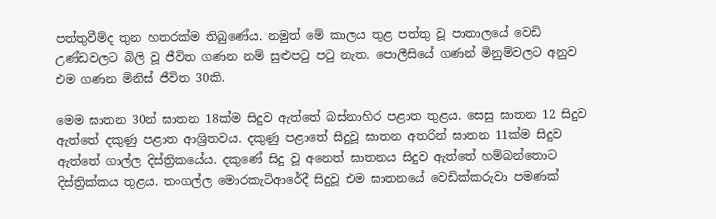පත්තුවීම්ද තුන හතරක්ම තිබුණේය. නමුත් මේ කාලය තුළ පත්තු වූ පාතාලයේ වෙඩි උණ්ඩවලට බිලි වූ ජීවිත ගණන නම් සුළුපටු පටු නැත. පොලීසියේ ගණන් මිනුම්වලට අනුව එම ගණන මිනිස් ජීවිත 30කි.

මෙම ඝාතන 30න් ඝාතන 18ක්ම සිදුව ඇත්තේ බස්නාහිර පළාත තුළය. සෙසු ඝාතන 12 සිදුව ඇත්තේ දකුණු පළාත ආශ්‍රිතවය. දකුණු පළාතේ සිදුවූ ඝාතන අතරින් ඝාතන 11ක්ම සිදුව ඇත්තේ ගාල්ල දිස්ත්‍රිකයේය. දකුණේ සිදු වූ අනෙත් ඝාතනය සිදුව ඇත්තේ හම්බන්තොට දිස්ත්‍රික්කය තුළය. තංගල්ල මොරකැටිආරේදී සිදුවූ එම ඝාතනයේ වෙඩික්කරුවා පමණක්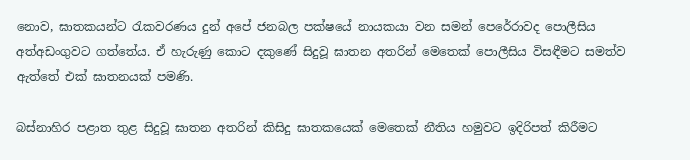නොව, ඝාතකයන්ට රැකවරණය දුන් අපේ ජනබල පක්ෂයේ නායකයා වන සමන් පෙරේරාවද පොලීසිය අත්අඩංගුවට ගත්තේය. ඒ හැරුණු කොට දකුණේ සිදුවූ ඝාතන අතරින් මෙතෙක් පොලීසිය විසඳීමට සමත්ව ඇත්තේ එක් ඝාතනයක් පමණි.

බස්නාහිර පළාත තුළ සිදුවූ ඝාතන අතරින් කිසිදු ඝාතකයෙක් මෙතෙක් නීතිය හමුවට ඉදිරිපත් කිරීමට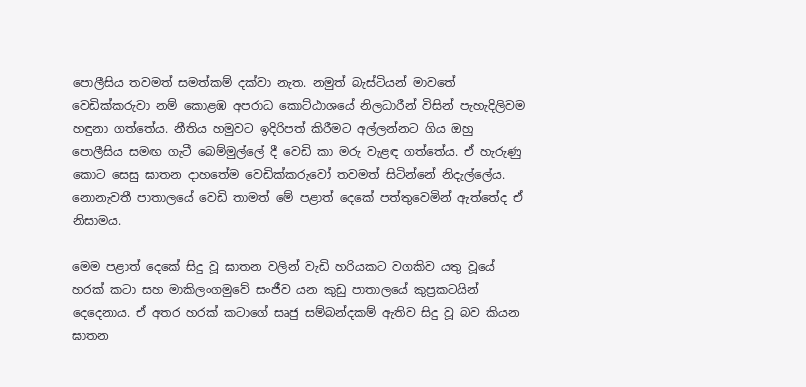පොලීසිය තවමත් සමත්කම් දක්වා නැත. නමුත් බැස්ටියන් මාවතේ වෙඩික්කරුවා නම් කොළඹ අපරාධ කොට්ඨාශයේ නිලධාරීන් විසින් පැහැදිලිවම හඳුනා ගත්තේය. නීතිය හමුවට ඉදිරිපත් කිරීමට අල්ලන්නට ගිය ඔහු පොලීසිය සමඟ ගැටී බෙම්මුල්ලේ දී වෙඩි කා මරු වැළඳ ගත්තේය. ඒ හැරුණු කොට සෙසු ඝාතන දාහතේම වෙඩික්කරුවෝ තවමත් සිටින්නේ නිදැල්ලේය. නොනැවතී පාතාලයේ වෙඩි තාමත් මේ පළාත් දෙකේ පත්තුවෙමින් ඇත්තේද ඒ නිසාමය.

මෙම පළාත් දෙකේ සිදු වූ ඝාතන වලින් වැඩි හරියකට වගකිව යතු වූයේ හරක් කටා සහ මාකිලංගමුවේ සංජීව යන කුඩු පාතාලයේ කුප්‍රකටයින් දෙදෙනාය. ඒ අතර හරක් කටාගේ සෘජු සම්බන්දකම් ඇතිව සිදු වූ බව කියන ඝාතන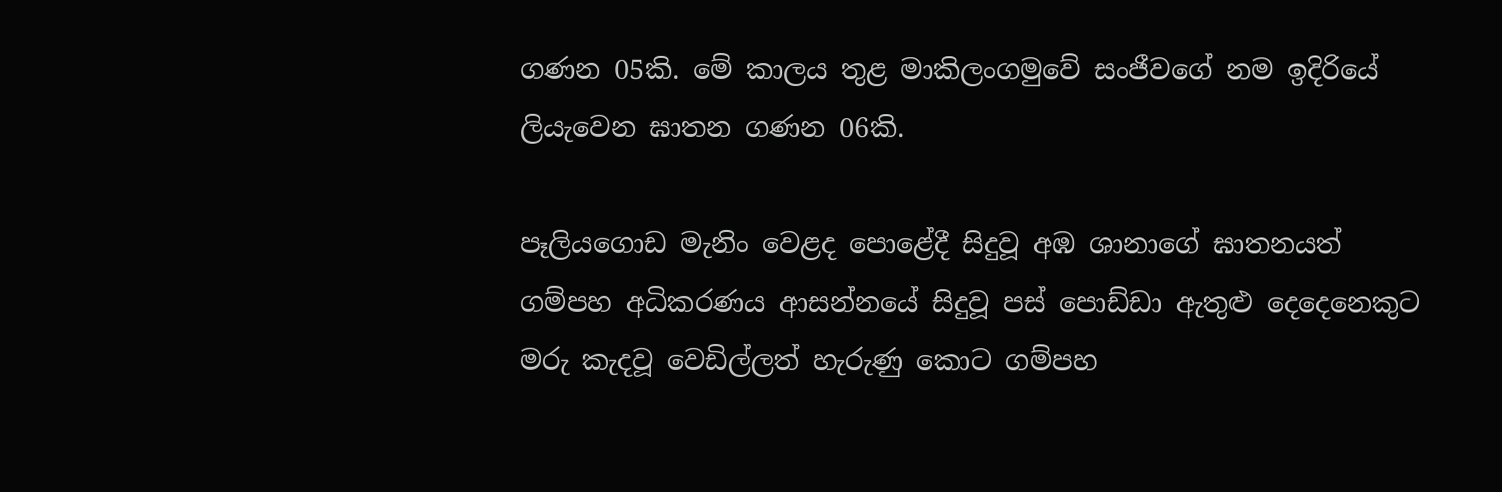ගණන 05කි. මේ කාලය තුළ මාකිලංගමුවේ සංජීවගේ නම ඉදිරියේ ලියැවෙන ඝාතන ගණන 06කි.

පෑලියගොඩ මැනිං වෙළද පොළේදී සිදුවූ අඹ ශානාගේ ඝාතනයත් ගම්පහ අධිකරණය ආසන්නයේ සිදුවූ පස් පොඩ්ඩා ඇතුළු දෙදෙනෙකුට මරු කැදවූ වෙඩිල්ලත් හැරුණු කොට ගම්පහ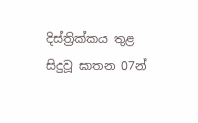දිස්ත්‍රික්කය තුළ සිදුවූ ඝාතන 07න්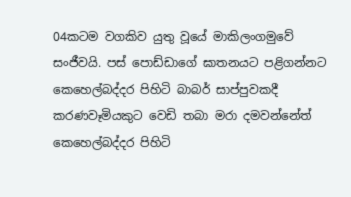04කටම වගකිව යුතු වූයේ මාකිලංගමුවේ සංජීවයි. පස් පොඩ්ඩාගේ ඝාතනයට පළිගන්නට කෙහෙල්බද්දර පිහිටි බාබර් සාප්පුවකදී කරණවෑමියකුට වෙඩි තබා මරා දමවන්නේත් කෙහෙල්බද්දර පිහිටි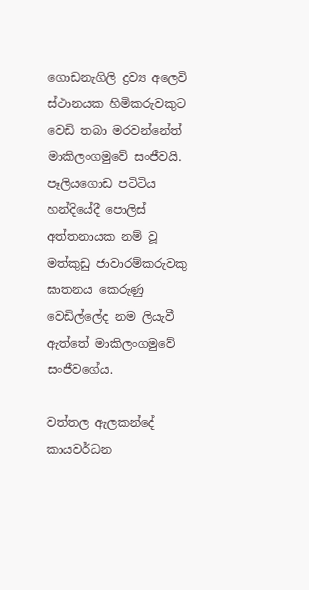ගොඩනැගිලි ද්‍රව්‍ය අලෙවි ස්ථානයක හිමිකරුවකුට වෙඩි තබා මරවන්නේත් මාකිලංගමුවේ සංජීවයි. පෑලියගොඩ පටිටිය හන්දියේදී පොලිස් අත්තනායක නම් වූ මත්කුඩු ජාවාරම්කරුවකු ඝාතනය කෙරුණු වෙඩිල්ලේද නම ලියැවී ඇත්තේ මාකිලංගමුවේ සංජීවගේය.

වත්තල ඇලකන්දේ කායවර්ධන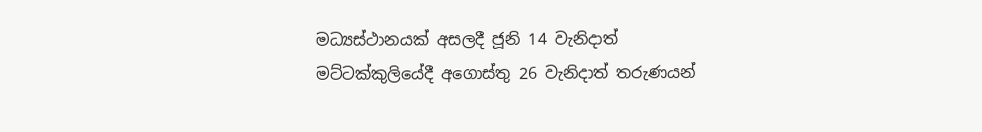මධ්‍යස්ථානයක් අසලදී ජූනි 14 වැනිදාත් මට්ටක්කුලියේදී අගොස්තු 26 වැනිදාත් තරුණයන්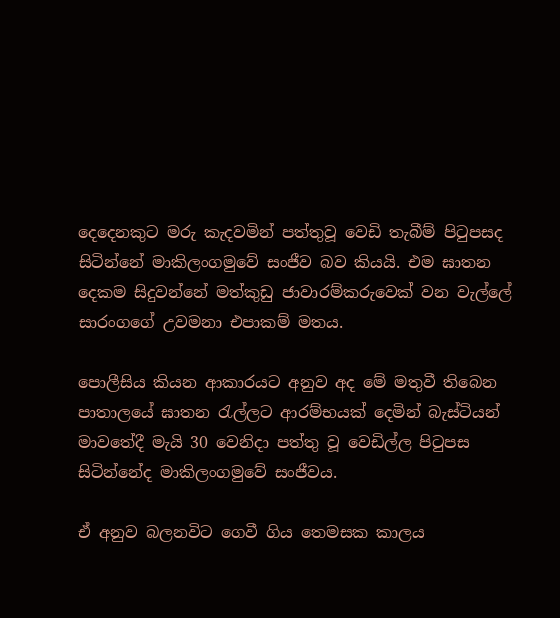දෙදෙනකුට මරු කැදවමින් පත්තුවූ වෙඩි තැබීම් පිටුපසද සිටින්නේ මාකිලංගමුවේ සංජීව බව කියයි. එම ඝාතන දෙකම සිදුවන්නේ මත්කුඩු ජාවාරම්කරුවෙක් වන වැල්ලේ සාරංගගේ උවමනා එපාකම් මතය.

පොලීසිය කියන ආකාරයට අනුව අද මේ මතුවී තිබෙන පාතාලයේ ඝාතන රැල්ලට ආරම්භයක් දෙමින් බැස්ටියන් මාවතේදී මැයි 30 වෙනිදා පත්තු වූ වෙඩිල්ල පිටුපස සිටින්නේද මාකිලංගමුවේ සංජීවය.

ඒ අනුව බලනවිට ගෙවී ගිය තෙමසක කාලය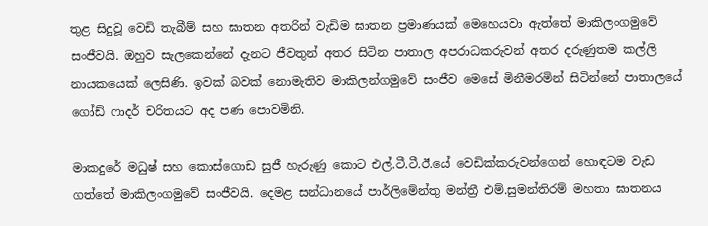තුළ සිදුවූ වෙඩි තැබීම් සහ ඝාතන අතරින් වැඩිම ඝාතන ප්‍රමාණයක් මෙහෙයවා ඇත්තේ මාකිලංගමුවේ සංජීවයි. ඔහුව සැලකෙන්නේ දැනට ජීවතුන් අතර සිටින පාතාල අපරාධකරුවන් අතර දරුණුතම කල්ලි නායකයෙක් ලෙසිණි. ඉවක් බවක් නොමැතිව මාකිලන්ගමුවේ සංජීව මෙසේ මිනීමරමින් සිටින්නේ පාතාලයේ ගෝඩ් ෆාදර් චරිතයට අද පණ පොවමිනි.

මාකදුරේ මධුෂ් සහ කොස්ගොඩ සුජී හැරුණු කොට එල්.ටී.ටී.ඊ.යේ වෙඩික්කරුවන්ගෙන් හොඳටම වැඩ ගත්තේ මාකිලංගමුවේ සංජීවයි. දෙමළ සන්ධානයේ පාර්ලිමේන්තු මන්ත්‍රී එම්.සුමන්තිරම් මහතා ඝාතනය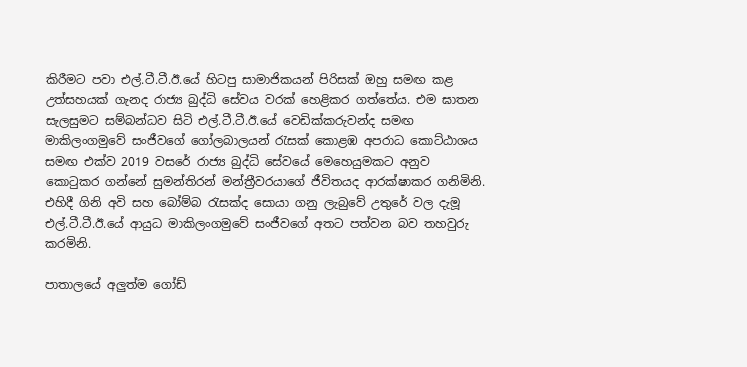කිරීමට පවා එල්.ටී.ටී.ඊ.යේ හිටපු සාමාජිකයන් පිරිසක් ඔහු සමඟ කළ උත්සහයක් ගැනද රාජ්‍ය බුද්ධි සේවය වරක් හෙළිකර ගත්තේය. එම ඝාතන සැලසුමට සම්බන්ධව සිටි එල්.ටී.ටී.ඊ.යේ වෙඩික්කරුවන්ද සමඟ මාකිලංගමුවේ සංජීවගේ ගෝලබාලයන් රැසක් කොළඹ අපරාධ කොට්ඨාශය සමඟ එක්ව 2019 වසරේ රාජ්‍ය බුද්ධි සේවයේ මෙහෙයුමකට අනුව කොටුකර ගන්නේ සුමන්තිරන් මන්ත්‍රීවරයාගේ ජීවිතයද ආරක්ෂාකර ගනිමිනි. එහිදී ගිනි අවි සහ බෝම්බ රැසක්ද සොයා ගනු ලැබුවේ උතුරේ වල දැමූ එල්.ටී.ටී.ඊ.යේ ආයුධ මාකිලංගමුවේ සංජීවගේ අතට පත්වන බව තහවුරු කරමිනි.

පාතාලයේ අලුත්ම ගෝඩ්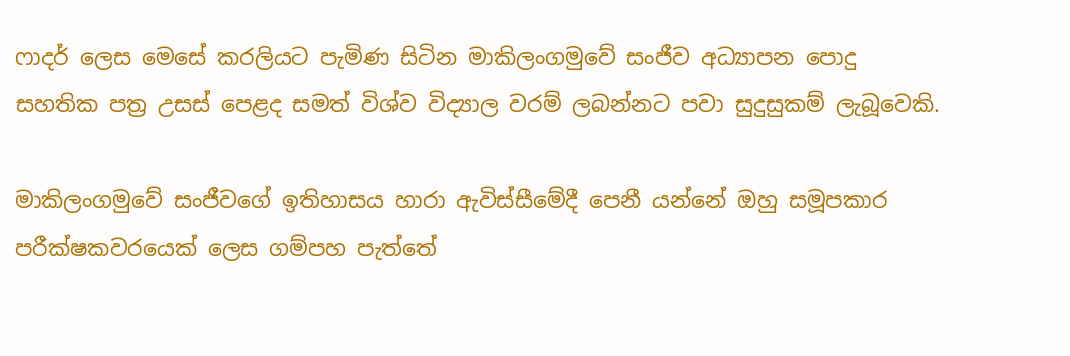ෆාදර් ලෙස මෙසේ කරලියට පැමිණ සිටින මාකිලංගමුවේ සංජීව අධ්‍යාපන පොදු සහතික පත්‍ර උසස් පෙළද සමත් විශ්ව විද්‍යාල වරම් ලබන්නට පවා සුදුසුකම් ලැබූවෙකි.

මාකිලංගමුවේ සංජීවගේ ඉතිහාසය හාරා ඇවිස්සීමේදී පෙනී යන්නේ ඔහු සමූපකාර පරීක්ෂකවරයෙක් ලෙස ගම්පහ පැත්තේ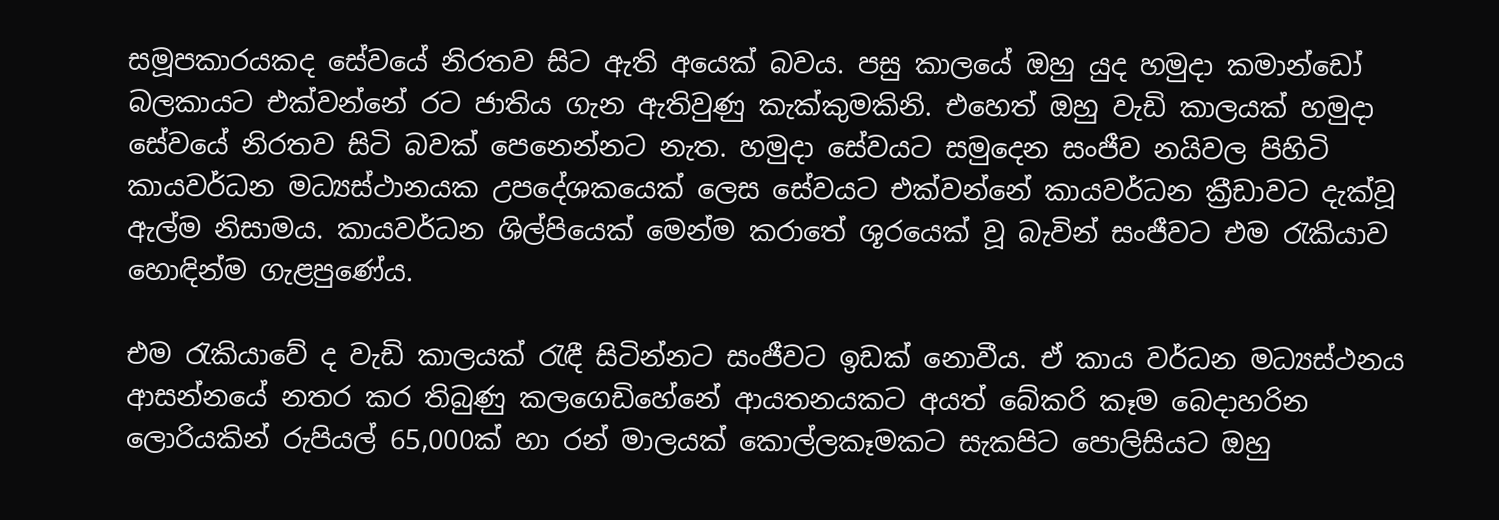සමූපකාරයකද සේවයේ නිරතව සිට ඇති අයෙක් බවය. පසු කාලයේ ඔහු යුද හමුදා කමාන්ඩෝ බලකායට එක්වන්නේ රට ජාතිය ගැන ඇතිවුණු කැක්කුමකිනි. එහෙත් ඔහු වැඩි කාලයක් හමුදා සේවයේ නිරතව සිටි බවක් පෙනෙන්නට නැත. හමුදා සේවයට සමුදෙන සංජීව නයිවල පිහිටි කායවර්ධන මධ්‍යස්ථානයක උපදේශකයෙක් ලෙස සේවයට එක්වන්නේ කායවර්ධන ක්‍රීඩාවට දැක්වූ ඇල්ම නිසාමය. කායවර්ධන ශිල්පියෙක් මෙන්ම කරාතේ ශූරයෙක් වූ බැවින් සංජීවට එම රැකියාව හොඳින්ම ගැළපුණේය.

එම රැකියාවේ ද වැඩි කාලයක් රැඳී සිටින්නට සංජීවට ඉඩක් නොවීය. ඒ කාය වර්ධන මධ්‍යස්ථනය ආසන්නයේ නතර කර තිබුණු කලගෙඩිහේනේ ආයතනයකට අයත් බේකරි කෑම බෙදාහරින ලොරියකින් රුපියල් 65,000ක් හා රන් මාලයක් කොල්ලකෑමකට සැකපිට පොලිසියට ඔහු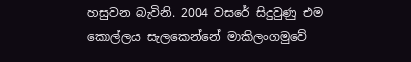හසුවන බැවිනි. 2004 වසරේ සිදුවුණු එම කොල්ලය සැලකෙන්නේ මාකිලංගමුවේ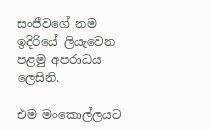සංජීවගේ නම ඉදිරියේ ලියැවෙන පළමු අපරාධය ලෙසිනි.

එම මංකොල්ලයට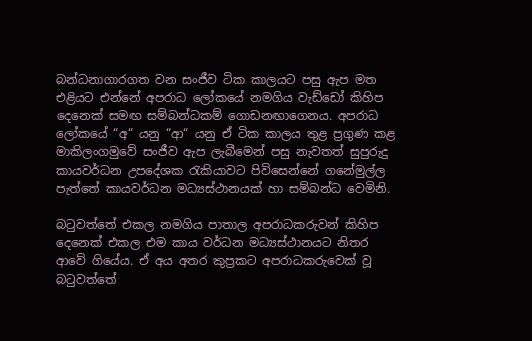බන්ධනාගාරගත වන සංජීව ටික කාලයට පසු ඇප මත එළියට එන්නේ අපරාධ ලෝකයේ නමගිය වැඩ්ඩෝ කිහිප දෙනෙක් සමඟ සම්බන්ධකම් ගොඩනඟාගෙනය. අපරාධ ලෝකයේ “අ“ යනු “ආ“ යනු ඒ ටික කාලය තුළ ප්‍රගුණ කළ මාකිලංගමුවේ සංජීව ඇප ලැබීමෙන් පසු නැවතත් සුපුරුදු කායවර්ධන උපදේශක රැකියාවට පිවිසෙන්නේ ගනේමුල්ල පැත්තේ කායවර්ධන මධ්‍යස්ථානයක් හා සම්බන්ධ වෙමිනි.

බටුවත්තේ එකල නමගිය පාතාල අපරාධකරුවන් කිහිප දෙනෙක් එකල එම කාය වර්ධන මධ්‍යස්ථානයට නිතර ආවේ ගියේය. ඒ අය අතර කුප්‍රකට අපරාධකරුවෙක් වූ බටුවත්තේ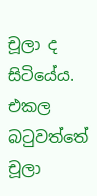චූලා ද සිටියේය. එකල බටුවත්තේ චූලා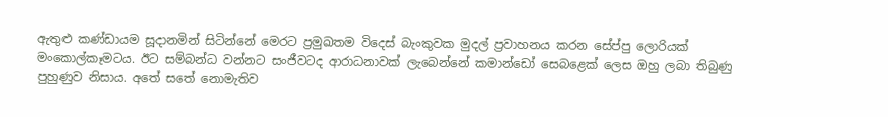ඇතුළු කණ්ඩායම සූදානමින් සිටින්නේ මෙරට ප්‍රමුඛතම විදෙස් බැංකුවක මුදල් ප්‍රවාහනය කරන සේප්පු ලොරියක් මංකොල්කෑමටය. ඊට සම්බන්ධ වන්නට සංජීවටද ආරාධනාවක් ලැබෙන්නේ කමාන්ඩෝ සෙබළෙක් ලෙස ඔහු ලබා තිබුණු පුහුණුව නිසාය. අතේ සතේ නොමැතිව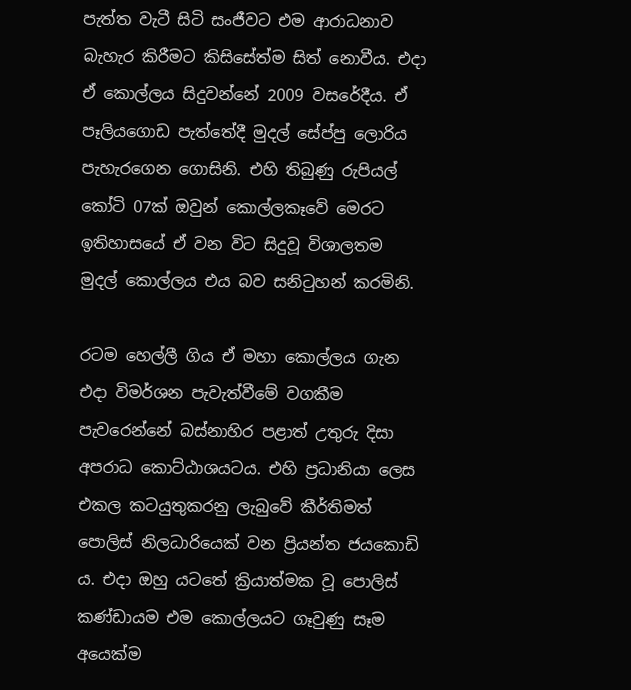පැත්ත වැටී සිටි සංජීවට එම ආරාධනාව බැහැර කිරීමට කිසිසේත්ම සිත් නොවීය. එදා ඒ කොල්ලය සිදුවන්නේ 2009 වසරේදීය. ඒ පෑලියගොඩ පැත්තේදී මුදල් සේප්පු ලොරිය පැහැරගෙන ගොසිනි. එහි තිබුණු රුපියල් කෝටි 07ක් ඔවුන් කොල්ලකෑවේ මෙරට ඉතිහාසයේ ඒ වන විට සිදුවූ විශාලතම මුදල් කොල්ලය එය බව සනිටුහන් කරමිනි.

රටම හෙල්ලී ගිය ඒ මහා කොල්ලය ගැන එදා විමර්ශන පැවැත්වීමේ වගකීම පැවරෙන්නේ බස්නාහිර පළාත් උතුරු දිසා අපරාධ කොට්ඨාශයටය. එහි ප්‍රධානියා ලෙස එකල කටයුතුකරනු ලැබුවේ කීර්තිමත් පොලිස් නිලධාරියෙක් වන ප්‍රියන්ත ජයකොඩි ය. එදා ඔහු යටතේ ක්‍රියාත්මක වූ පොලිස් කණ්ඩායම එම කොල්ලයට ගෑවුණු සෑම අයෙක්ම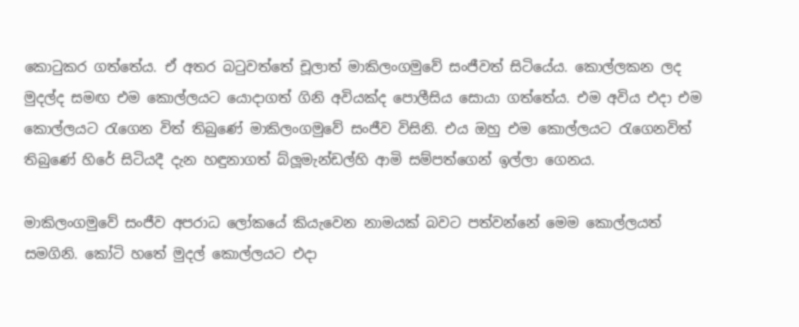කොටුකර ගත්තේය. ඒ අතර බටුවත්තේ චූලාත් මාකිලංගමුවේ සංජීවත් සිටියේය. කොල්ලකන ලද මුදල්ද සමඟ එම කොල්ලයට යොදාගත් ගිනි අවියක්ද පොලීසිය සොයා ගත්තේය. එම අවිය එදා එම කොල්ලයට රැගෙන විත් තිබුණේ මාකිලංගමුවේ සංජීව විසිනි. එය ඔහු එම කොල්ලයට රැගෙනවිත් තිබුණේ හිරේ සිටියදී දැන හඳුනාගත් බ්ලූමැන්ඩල්හි ආමි සම්පත්ගෙන් ඉල්ලා ගෙනය.

මාකිලංගමුවේ සංජීව අපරාධ ලෝකයේ කියැවෙන නාමයක් බවට පත්වන්නේ මෙම කොල්ලයත් සමගිනි. කෝටි හතේ මුදල් කොල්ලයට එදා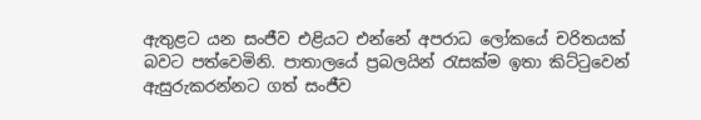ඇතුළට යන සංජීව එළියට එන්නේ අපරාධ ලෝකයේ චරිතයක් බවට පත්වෙමිනි. පාතාලයේ ප්‍රබලයින් රැසක්ම ඉතා කිට්ටුවෙන් ඇසුරුකරන්නට ගත් සංජීව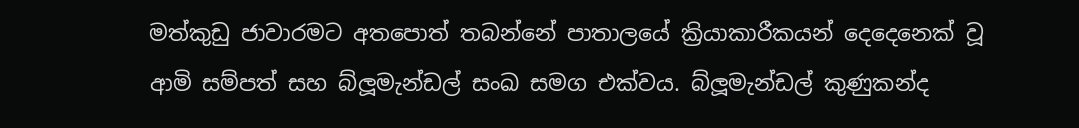මත්කුඩු ජාවාරමට අතපොත් තබන්නේ පාතාලයේ ක්‍රියාකාරීකයන් දෙදෙනෙක් වූ ආමි සම්පත් සහ බ්ලූමැන්ඩල් සංඛ සමග එක්වය. බ්ලූමැන්ඩල් කුණුකන්ද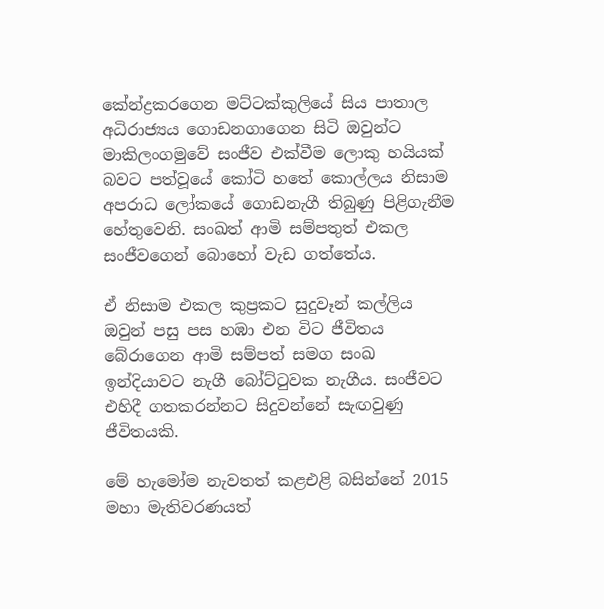කේන්ද්‍රකරගෙන මට්ටක්කුලියේ සිය පාතාල අධිරාජ්‍යය ගොඩනගාගෙන සිටි ඔවුන්ට මාකිලංගමුවේ සංජීව එක්වීම ලොකු හයියක් බවට පත්වූයේ කෝටි හතේ කොල්ලය නිසාම අපරාධ ලෝකයේ ගොඩනැගී තිබුණු පිළිගැනීම හේතුවෙනි. සංඛත් ආමි සම්පතුත් එකල සංජීවගෙන් බොහෝ වැඩ ගත්තේය.

ඒ නිසාම එකල කුප්‍රකට සුදුවෑන් කල්ලිය ඔවුන් පසු පස හඹා එන විට ජීවිතය බේරාගෙන ආමි සම්පත් සමග සංඛ ඉන්දියාවට නැගී බෝට්ටුවක නැගීය. සංජීවට එහිදී ගතකරන්නට සිදුවන්නේ සැඟවුණු ජීවිතයකි.

මේ හැමෝම නැවතත් කළඑළි බසින්නේ 2015 මහා මැතිවරණයත්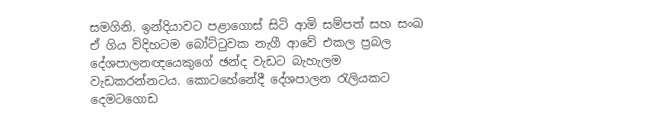සමගිනි. ඉන්දියාවට පළාගොස් සිටි ආමි සම්පත් සහ සංඛ ඒ ගිය විදිහටම බෝට්ටුවක නැගී ආවේ එකල ප්‍රබල දේශපාලනඥයෙකුගේ ඡන්ද වැඩට බැහැලම වැඩකරන්නටය. කොටහේනේදී දේශපාලන රැලියකට දෙමටගොඩ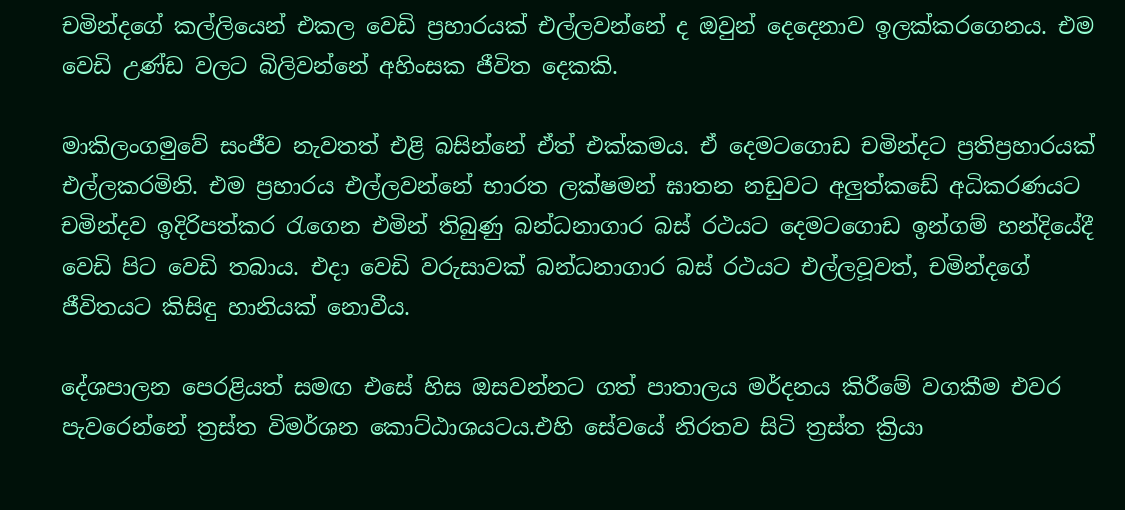චමින්දගේ කල්ලියෙන් එකල වෙඩි ප්‍රහාරයක් එල්ලවන්නේ ද ඔවුන් දෙදෙනාව ඉලක්කරගෙනය. එම වෙඩි උණ්ඩ වලට බිලිවන්නේ අහිංසක ජීවිත දෙකකි.

මාකිලංගමුවේ සංජීව නැවතත් එළි බසින්නේ ඒත් එක්කමය. ඒ දෙමටගොඩ චමින්දට ප්‍රතිප්‍රහාරයක් එල්ලකරමිනි. එම ප්‍රහාරය එල්ලවන්නේ භාරත ලක්ෂමන් ඝාතන නඩුවට අලුත්කඩේ අධිකරණයට චමින්දව ඉදිරිපත්කර රැගෙන එමින් තිබුණු බන්ධනාගාර බස් රථයට දෙමටගොඩ ඉන්ගම් හන්දියේදී වෙඩි පිට වෙඩි තබාය. එදා වෙඩි වරුසාවක් බන්ධනාගාර බස් රථයට එල්ලවූවත්, චමින්දගේ ජීවිතයට කිසිඳු හානියක් නොවීය.

දේශපාලන පෙරළියත් සමඟ එසේ හිස ඔසවන්නට ගත් පාතාලය මර්දනය කිරීමේ වගකීම එවර පැවරෙන්නේ ත්‍රස්ත විමර්ශන කොට්ඨාශයටය.එහි සේවයේ නිරතව සිටි ත්‍රස්ත ක්‍රියා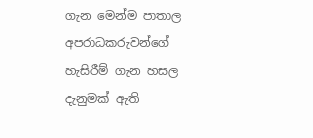ගැන මෙන්ම පාතාල අපරාධකරුවන්ගේ හැසිරීම් ගැන හසල දැනුමක් ඇති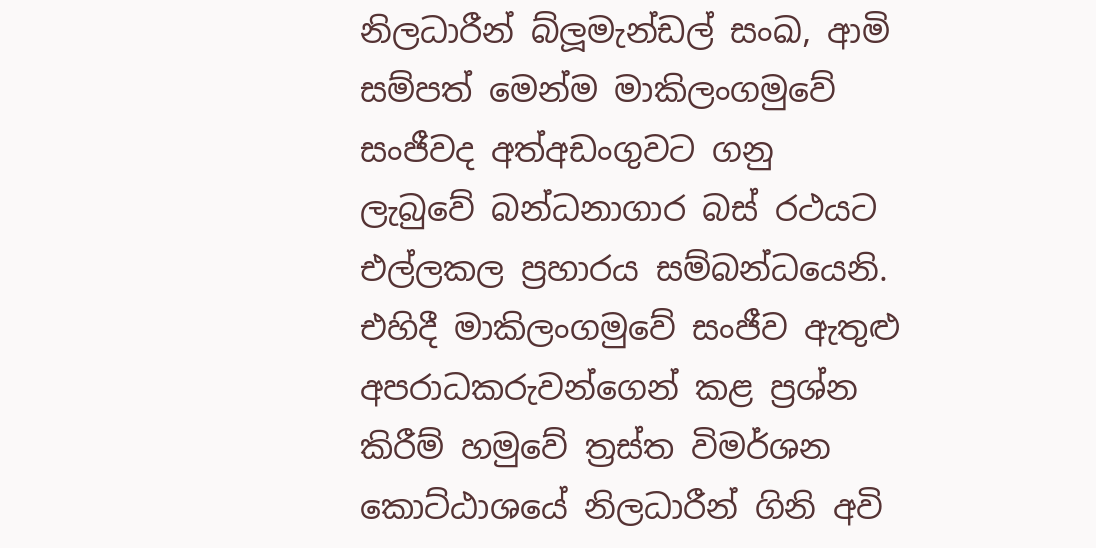නිලධාරීන් බ්ලූමැන්ඩල් සංඛ, ආමි සම්පත් මෙන්ම මාකිලංගමුවේ සංජීවද අත්අඩංගුවට ගනු ලැබුවේ බන්ධනාගාර බස් රථයට එල්ලකල ප්‍රහාරය සම්බන්ධයෙනි. එහිදී මාකිලංගමුවේ සංජීව ඇතුළු අපරාධකරුවන්ගෙන් කළ ප්‍රශ්න කිරීම් හමුවේ ත්‍රස්ත විමර්ශන කොට්ඨාශයේ නිලධාරීන් ගිනි අවි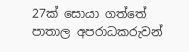27ක් සොයා ගත්තේ පාතාල අපරාධකරුවන්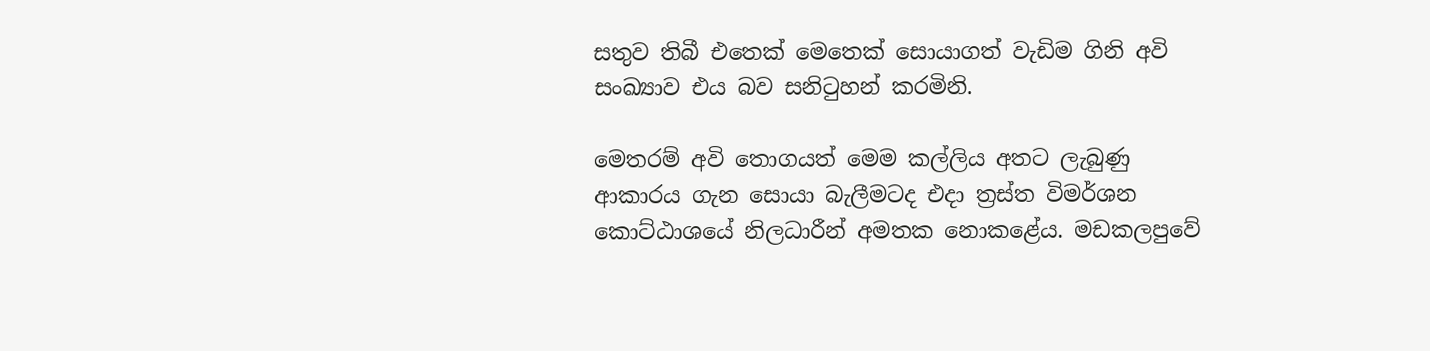සතුව තිබී එතෙක් මෙතෙක් සොයාගත් වැඩිම ගිනි අවි සංඛ්‍යාව එය බව සනිටුහන් කරමිනි.

මෙතරම් අවි තොගයත් මෙම කල්ලිය අතට ලැබුණු ආකාරය ගැන සොයා බැලීමටද එදා ත්‍රස්ත විමර්ශන කොට්ඨාශයේ නිලධාරීන් අමතක නොකළේය. මඩකලපුවේ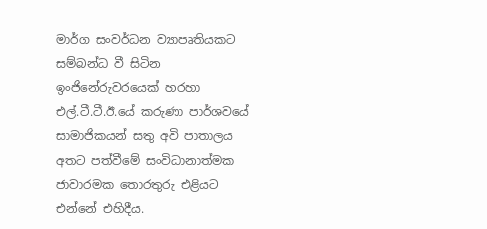මාර්ග සංවර්ධන ව්‍යාපෘතියකට සම්බන්ධ වී සිටින ඉංජිනේරුවරයෙක් හරහා එල්.ටී.ටී.ඊ.යේ කරුණා පාර්ශවයේ සාමාජිකයන් සතු අවි පාතාලය අතට පත්වීමේ සංවිධානාත්මක ජාවාරමක තොරතුරු එළියට එන්නේ එහිදීය.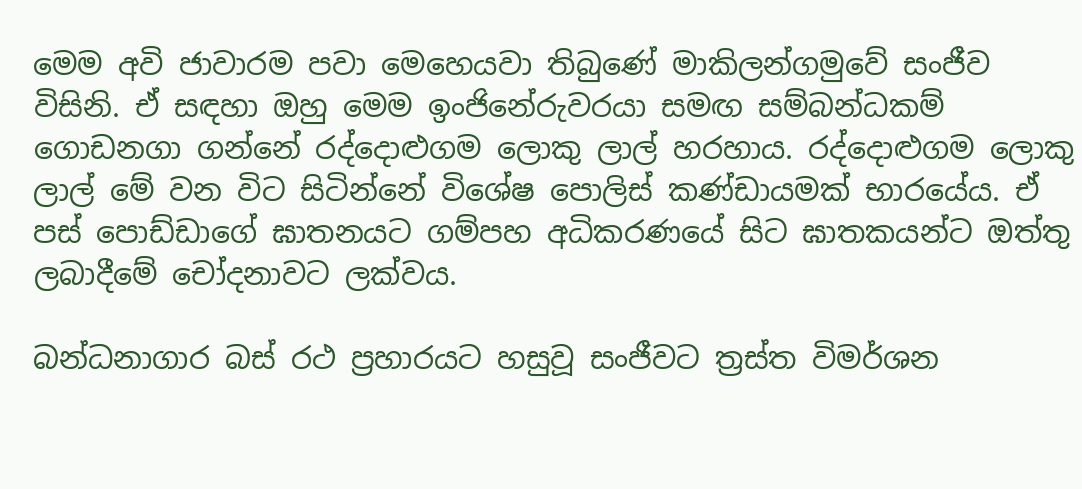මෙම අවි ජාවාරම පවා මෙහෙයවා තිබුණේ මාකිලන්ගමුවේ සංජීව විසිනි. ඒ සඳහා ඔහු මෙම ඉංජිනේරුවරයා සමඟ සම්බන්ධකම් ගොඩනගා ගන්නේ රද්දොළුගම ලොකු ලාල් හරහාය. රද්දොළුගම ලොකු ලාල් මේ වන විට සිටින්නේ විශේෂ පොලිස් කණ්ඩායමක් භාරයේය. ඒ පස් පොඩ්ඩාගේ ඝාතනයට ගම්පහ අධිකරණයේ සිට ඝාතකයන්ට ඔත්තු ලබාදීමේ චෝදනාවට ලක්වය.

බන්ධනාගාර බස් රථ ප්‍රහාරයට හසුවූ සංජීවට ත්‍රස්ත විමර්ශන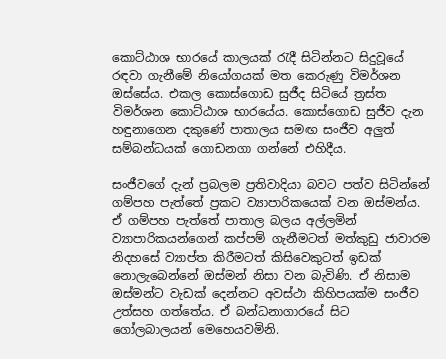කොට්ඨාශ භාරයේ කාලයක් රැදී සිටින්නට සිදුවූයේ රඳවා ගැනීමේ නියෝගයක් මත කෙරුණු විමර්ශන ඔස්සේය. එකල කොස්ගොඩ සුජීද සිටියේ ත්‍රස්ත විමර්ශන කොට්ඨාශ භාරයේය. කොස්ගොඩ සුජීව දැන හඳුනාගෙන දකුණේ පාතාලය සමඟ සංජීව අලුත් සම්බන්ධයක් ගොඩනගා ගන්නේ එහිදීය.

සංජීවගේ දැන් ප්‍රබලම ප්‍රතිවාදියා බවට පත්ව සිටින්නේ ගම්පහ පැත්තේ ප්‍රකට ව්‍යාපාරිකයෙක් වන ඔස්මන්ය. ඒ ගම්පහ පැත්තේ පාතාල බලය අල්ලමින් ව්‍යාපාරිකයන්ගෙන් කප්පම් ගැනීමටත් මත්කුඩු ජාවාරම නිදහසේ ව්‍යාප්ත කිරීමටත් කිසිවෙකුටත් ඉඩක් නොලැබෙන්නේ ඔස්මන් නිසා වන බැවිණි. ඒ නිසාම ඔස්මන්ට වැඩක් දෙන්නට අවස්ථා කිහිපයක්ම සංජීව උත්සහ ගත්තේය. ඒ බන්ධනාගාරයේ සිට ගෝලබාලයන් මෙහෙයවමිනි.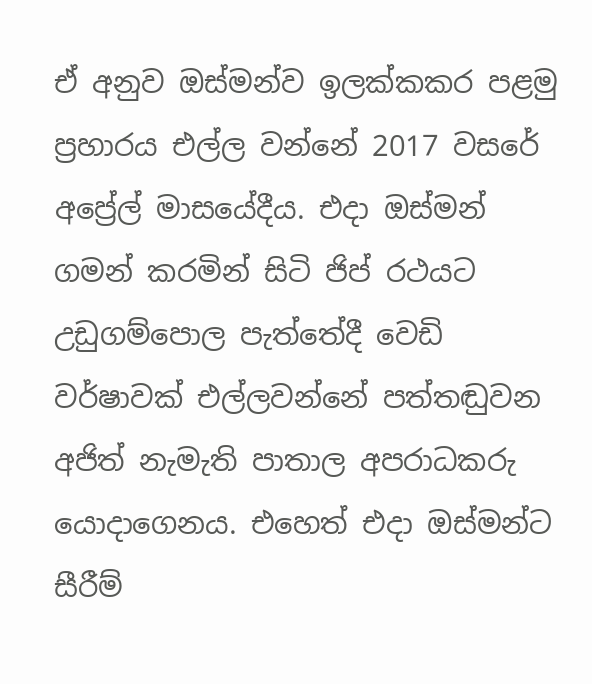ඒ අනුව ඔස්මන්ව ඉලක්කකර පළමු ප්‍රහාරය එල්ල වන්නේ 2017 වසරේ අප්‍රේල් මාසයේදීය. එදා ඔස්මන් ගමන් කරමින් සිටි ජිප් රථයට උඩුගම්පොල පැත්තේදී වෙඩි වර්ෂාවක් එල්ලවන්නේ පත්තඬුවන අජිත් නැමැති පාතාල අපරාධකරු යොදාගෙනය. එහෙත් එදා ඔස්මන්ට සීරීම්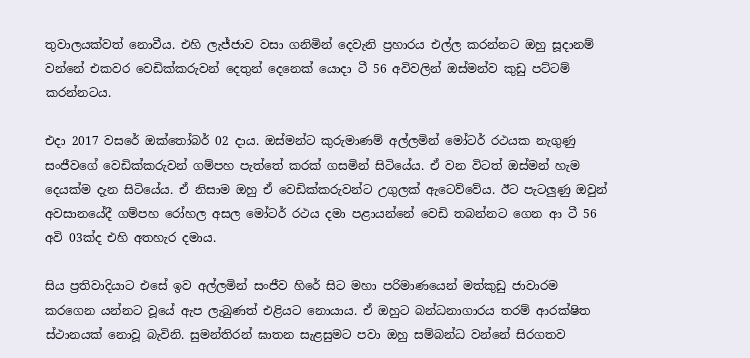තුවාලයක්වත් නොවීය. එහි ලැජ්ජාව වසා ගනිමින් දෙවැනි ප්‍රහාරය එල්ල කරන්නට ඔහු සූදානම් වන්නේ එකවර වෙඩික්කරුවන් දෙතුන් දෙනෙක් යොදා ටී 56 අවිවලින් ඔස්මන්ව කුඩු පට්ටම් කරන්නටය.

එදා 2017 වසරේ ඔක්තෝබර් 02 දාය. ඔස්මන්ට කුරුමාණම් අල්ලමින් මෝටර් රථයක නැගුණු සංජීවගේ වෙඩික්කරුවන් ගම්පහ පැත්තේ කරක් ගසමින් සිටියේය. ඒ වන විටත් ඔස්මන් හැම දෙයක්ම දැන සිටියේය. ඒ නිසාම ඔහු ඒ වෙඩික්කරුවන්ට උගුලක් ඇටෙව්වේය. ඊට පැටලුණු ඔවුන් අවසානයේදී ගම්පහ රෝහල අසල මෝටර් රථය දමා පළායන්නේ වෙඩි තබන්නට ගෙන ආ ටී 56 අවි 03ක්ද එහි අතහැර දමාය.

සිය ප්‍රතිවාදියාට එසේ ඉව අල්ලමින් සංජීව හිරේ සිට මහා පරිමාණයෙන් මත්කුඩු ජාවාරම කරගෙන යන්නට වූයේ ඇප ලැබුණත් එළියට නොයාය. ඒ ඔහුට බන්ධනාගාරය තරම් ආරක්ෂිත ස්ථානයක් නොවූ බැවිනි. සුමන්තිරන් ඝාතන සැළසුමට පවා ඔහු සම්බන්ධ වන්නේ සිරගතව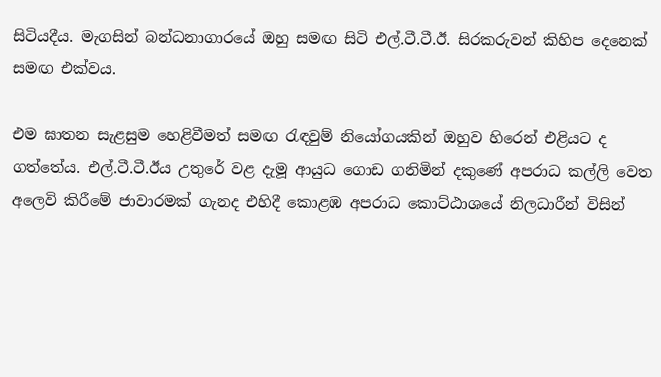සිටියදීය. මැගසින් බන්ධනාගාරයේ ඔහු සමඟ සිටි එල්.ටී.ටී.ඊ. සිරකරුවන් කිහිප දෙනෙක් සමඟ එක්වය.

එම ඝාතන සැළසුම හෙළිවීමත් සමඟ රැඳවුම් නියෝගයකින් ඔහුව හිරෙන් එළියට ද ගත්තේය. එල්.ටී.ටී.ඊය උතුරේ වළ දැමූ ආයුධ ගොඩ ගනිමින් දකුණේ අපරාධ කල්ලි වෙත අලෙවි කිරීමේ ජාවාරමක් ගැනද එහිදී කොළඹ අපරාධ කොට්ඨාශයේ නිලධාරීන් විසින්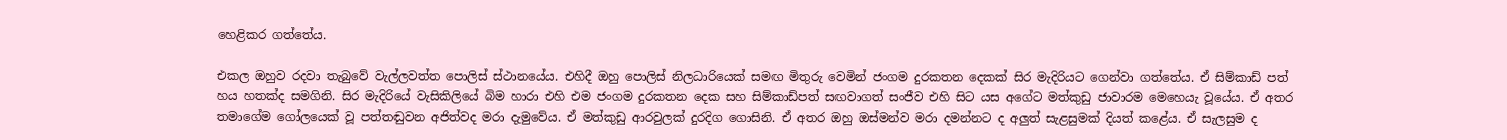හෙළිකර ගත්තේය.

එකල ඔහුව රදවා තැබුවේ වැල්ලවත්ත පොලිස් ස්ථානයේය. එහිදී ඔහු පොලිස් නිලධාරියෙක් සමඟ මිතුරු වෙමින් ජංගම දුරකතන දෙකක් සිර මැදිරියට ගෙන්වා ගත්තේය. ඒ සිම්කාඩ් පත් හය හතක්ද සමගිනි. සිර මැදිරියේ වැසිකිලියේ බිම හාරා එහි එම ජංගම දුරකතන දෙක සහ සිම්කාඩ්පත් සඟවාගත් සංජීව එහි සිට යස අගේට මත්කුඩු ජාවාරම මෙහෙයැ වූයේය. ඒ අතර තමාගේම ගෝලයෙක් වූ පත්තඬුවන අජිත්වද මරා දැමුවේය. ඒ මත්කුඩු ආරවුලක් දුරදිග ගොසිනි. ඒ අතර ඔහු ඔස්මන්ව මරා දමන්නට ද අලුත් සැළසුමක් දියත් කළේය. ඒ සැලසුම ද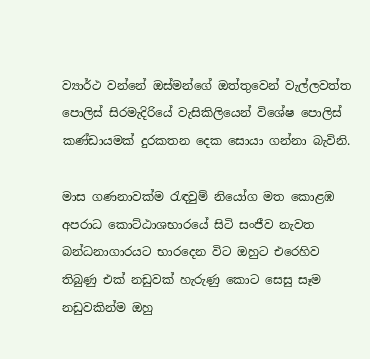ව්‍යාර්ථ වන්නේ ඔස්මන්ගේ ඔත්තුවෙන් වැල්ලවත්ත පොලිස් සිරමැදිරියේ වැසිකිලියෙන් විශේෂ පොලිස් කණ්ඩායමක් දුරකතන දෙක සොයා ගන්නා බැවිනි.

මාස ගණනාවක්ම රැඳවුම් නියෝග මත කොළඹ අපරාධ කොට්ඨාශභාරයේ සිටි සංජීව නැවත බන්ධනාගාරයට භාරදෙන විට ඔහුට එරෙහිව තිබුණු එක් නඩුවක් හැරුණු කොට සෙසු සෑම නඩුවකින්ම ඔහු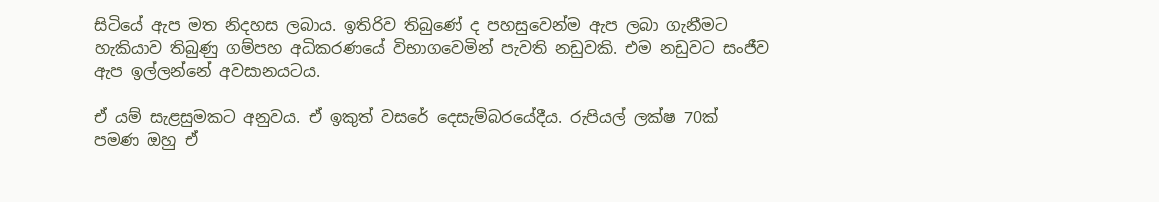සිටියේ ඇප මත නිදහස ලබාය. ඉතිරිව තිබුණේ ද පහසුවෙන්ම ඇප ලබා ගැනීමට හැකියාව තිබුණු ගම්පහ අධිකරණයේ විභාගවෙමින් පැවති නඩුවකි. එම නඩුවට සංජීව ඇප ඉල්ලන්නේ අවසානයටය.

ඒ යම් සැළසුමකට අනුවය. ඒ ඉකුත් වසරේ දෙසැම්බරයේදීය. රුපියල් ලක්ෂ 70ක් පමණ ඔහු ඒ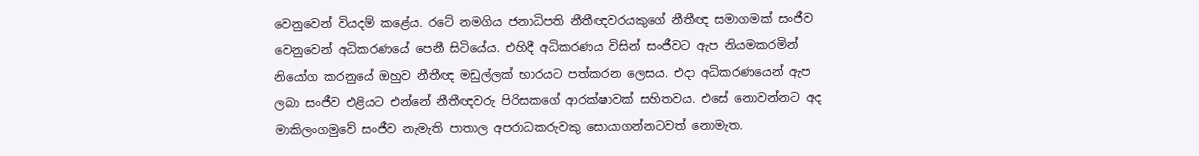වෙනුවෙන් වියදම් කළේය. රටේ නමගිය ජනාධිපති නීතීඥවරයකුගේ නීතීඥ සමාගමක් සංජීව වෙනුවෙන් අධිකරණයේ පෙනී සිටියේය. එහිදී අධිකරණය විසින් සංජීවට ඇප නියමකරමින් නියෝග කරනුයේ ඔහුව නීතීඥ මඩුල්ලක් භාරයට පත්කරන ලෙසය. එදා අධිකරණයෙන් ඇප ලබා සංජීව එළියට එන්නේ නීතීඥවරු පිරිසකගේ ආරක්ෂාවක් සහිතවය. එසේ නොවන්නට අද මාකිලංගමුවේ සංජීව නැමැති පාතාල අපරාධකරුවකු සොයාගන්නටවත් නොමැත.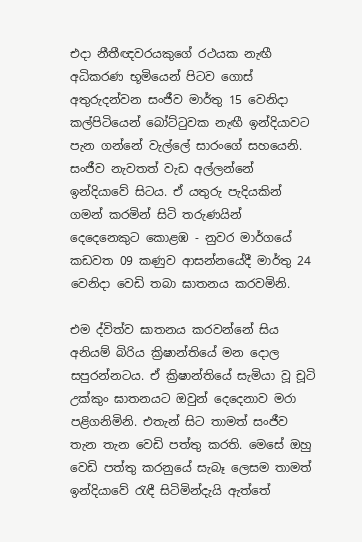එදා නීතීඥවරයකුගේ රථයක නැඟී අධිකරණ භූමියෙන් පිටව ගොස් අතුරුදන්වන සංජීව මාර්තු 15 වෙනිදා කල්පිටියෙන් බෝට්ටුවක නැඟී ඉන්දියාවට පැන ගන්නේ වැල්ලේ සාරංගේ සහයෙනි. සංජීව නැවතත් වැඩ අල්ලන්නේ ඉන්දියාවේ සිටය. ඒ යතුරු පැදියකින් ගමන් කරමින් සිටි තරුණයින් දෙදෙනෙකුට කොළඹ - නුවර මාර්ගයේ කඩවත 09 කණුව ආසන්නයේදී මාර්තු 24 වෙනිදා වෙඩි තබා ඝාතනය කරවමිනි.

එම ද්විත්ව ඝාතනය කරවන්නේ සිය අනියම් බිරිය ක්‍රිෂාන්තියේ මන දොල සපුරන්නටය. ඒ ක්‍රිෂාන්තියේ සැමියා වූ චූටි උක්කුං ඝාතනයට ඔවුන් දෙදෙනාව මරා පළිගනිමිනි. එතැන් සිට තාමත් සංජීව තැන තැන වෙඩි පත්තු කරති. මෙසේ ඔහු වෙඩි පත්තු කරනුයේ සැබෑ ලෙසම තාමත් ඉන්දියාවේ රැඳී සිටිමින්දැයි ඇත්තේ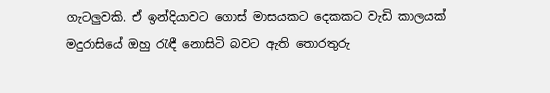ගැටලුවකි. ඒ ඉන්දියාවට ගොස් මාසයකට දෙකකට වැඩි කාලයක් මදුරාසියේ ඔහු රැඳී නොසිටි බවට ඇති තොරතුරු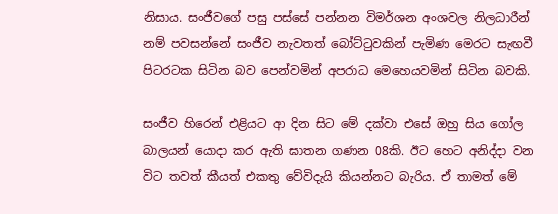නිසාය. සංජීවගේ පසු පස්සේ පන්නන විමර්ශන අංශවල නිලධාරීන් නම් පවසන්නේ සංජීව නැවතත් බෝට්ටුවකින් පැමිණ මෙරට සැඟවී පිටරටක සිටින බව පෙන්වමින් අපරාධ මෙහෙයවමින් සිටින බවකි.

සංජීව හිරෙන් එළියට ආ දින සිට මේ දක්වා එසේ ඔහු සිය ගෝල බාලයන් යොදා කර ඇති ඝාතන ගණන 08කි. ඊට හෙට අනිද්දා වන විට තවත් කීයත් එකතු වේවිදැයි කියන්නට බැරිය. ඒ තාමත් මේ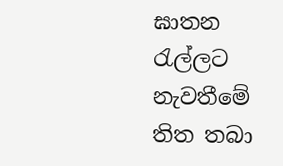ඝාතන රැල්ලට නැවතීමේ තිත තබා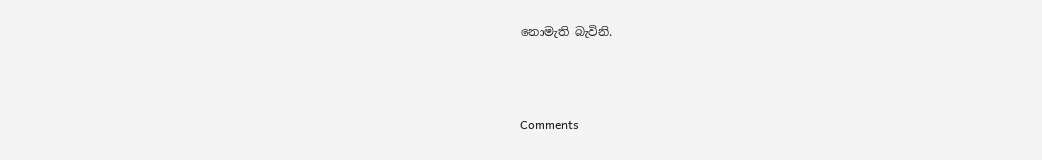නොමැති බැවිනි.



Comments